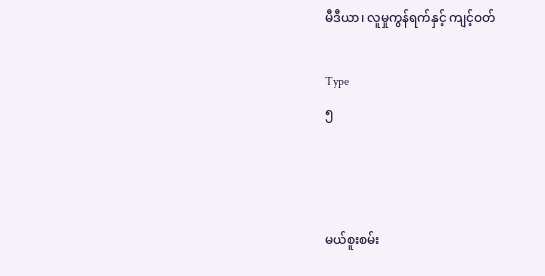မီဒီယာ၊ လူမှုကွန်ရက်နှင့် ကျင့်ဝတ်

Type
၅



မယ်စူးစမ်း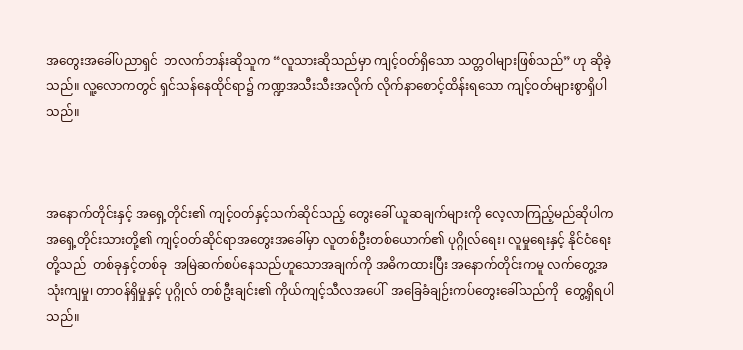အတွေးအခေါ်ပညာရှင်  ဘလက်ဘန်းဆိုသူက “လူသားဆိုသည်မှာ ကျင့်ဝတ်ရှိသော သတ္တဝါများဖြစ်သည်” ဟု ဆိုခဲ့သည်။ လူ့လောကတွင် ရှင်သန်နေထိုင်ရာ၌ ကဏ္ဍအသီးသီးအလိုက် လိုက်နာစောင့်ထိန်းရသော ကျင့်ဝတ်များစွာရှိပါသည်။



အနောက်တိုင်းနှင့် အရှေ့တိုင်း၏ ကျင့်ဝတ်နှင့်သက်ဆိုင်သည့် တွေးခေါ် ယူဆချက်များကို လေ့လာကြည့်မည်ဆိုပါက အရှေ့တိုင်းသားတို့၏ ကျင့်ဝတ်ဆိုင်ရာအတွေးအခေါ်မှာ လူတစ်ဦးတစ်ယောက်၏ ပုဂ္ဂိုလ်ရေး၊ လူမှုရေးနှင့် နိုင်ငံရေးတို့သည်  တစ်ခုနှင့်တစ်ခု  အမြဲဆက်စပ်နေသည်ဟူသောအချက်ကို အဓိကထားပြီး အနောက်တိုင်းကမူ လက်တွေ့အသုံးကျမှု၊ တာဝန်ရှိမှုနှင့် ပုဂ္ဂိုလ် တစ်ဦးချင်း၏ ကိုယ်ကျင့်သီလအပေါ်  အခြေခံချဉ်းကပ်တွေးခေါ်သည်ကို  တွေ့ရှိရပါသည်။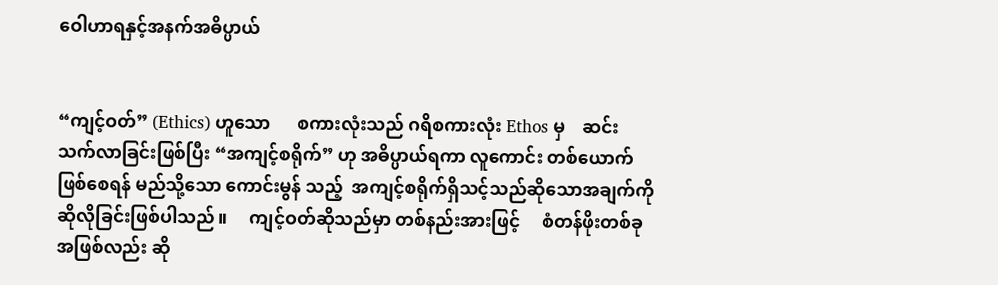ဝေါဟာရနှင့်အနက်အဓိပ္ပာယ်


“ကျင့်ဝတ်” (Ethics) ဟူသော      စကားလုံးသည် ဂရိစကားလုံး Ethos မှ    ဆင်းသက်လာခြင်းဖြစ်ပြီး “အကျင့်စရိုက်” ဟု အဓိပ္ပာယ်ရကာ လူကောင်း တစ်ယောက်ဖြစ်စေရန် မည်သို့သော ကောင်းမွန် သည့်  အကျင့်စရိုက်ရှိသင့်သည်ဆိုသောအချက်ကို ဆိုလိုခြင်းဖြစ်ပါသည်။     ကျင့်ဝတ်ဆိုသည်မှာ တစ်နည်းအားဖြင့်     စံတန်ဖိုးတစ်ခုအဖြစ်လည်း ဆို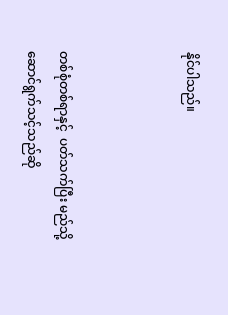နိုင်ပါသည်။



တစ်စုံတစ်ရာနှင့်  ပတ်သက်ပြီး မည်သို့ဆောင်ရွက်သင့်သည်ဆို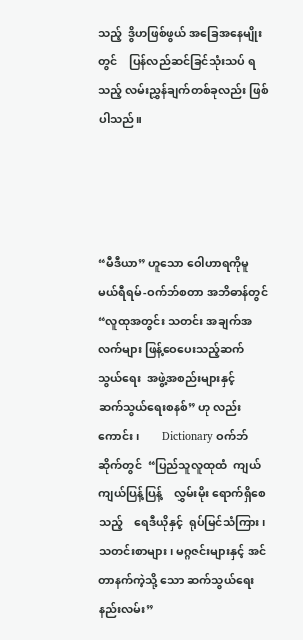သည့်  ဒွိဟဖြစ်ဖွယ် အခြေအနေမျိုးတွင်    ပြန်လည်ဆင်ခြင်သုံးသပ် ရသည့် လမ်းညွှန်ချက်တစ်ခုလည်း ဖြစ်ပါသည်။




“မီဒီယာ” ဟူသော ဝေါဟာရကိုမူ မယ်ရီရမ်-ဝက်ဘ်စတာ အဘိဓာန်တွင် “လူထုအတွင်း သတင်း အချက်အလက်များ ဖြန့်ဝေပေးသည့်ဆက်သွယ်ရေး  အဖွဲ့အစည်းများနှင့်     ဆက်သွယ်ရေးစနစ်” ဟု လည်းကောင်း၊        Dictionary ဝက်ဘ်ဆိုက်တွင်  “ပြည်သူလူထုထံ  ကျယ်ကျယ်ပြန့်ပြန့်    လွှမ်းမိုး ရောက်ရှိစေသည့်    ရေဒီယိုနှင့်  ရုပ်မြင်သံကြား၊  သတင်းစာများ၊ မဂ္ဂဇင်းများနှင့် အင်တာနက်ကဲ့သို့ သော ဆက်သွယ်ရေးနည်းလမ်း”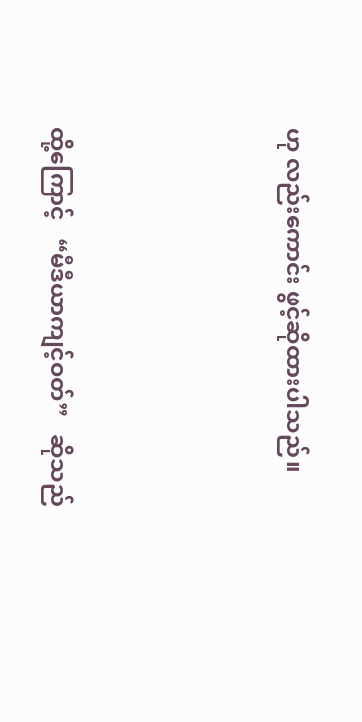ဟု လည်းကောင်း ဖွင့်ဆိုထားပါသည်။




ထို့ကြောင့်   “မီဒီယာကျင့်ဝတ်”   ဆိုသည်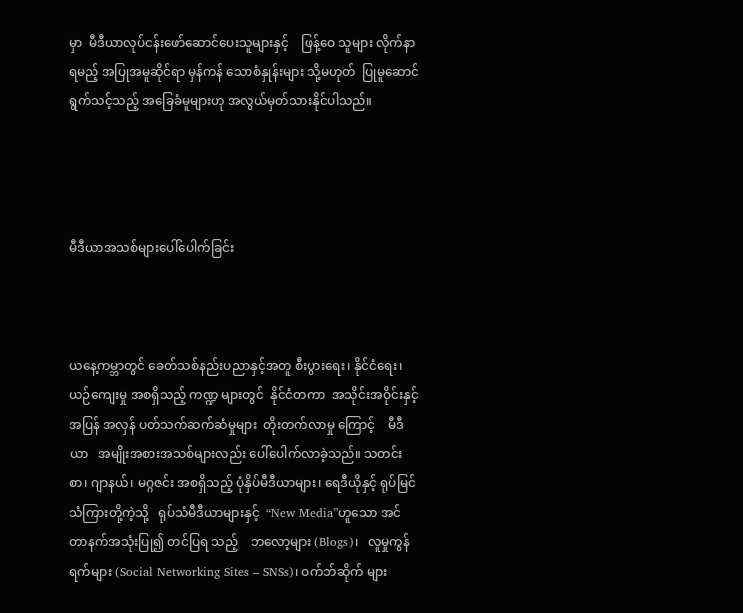မှာ  မီဒီယာလုပ်ငန်းဖော်ဆောင်ပေးသူများနှင့်    ဖြန့်ဝေ သူများ လိုက်နာရမည့် အပြုအမူဆိုင်ရာ မှန်ကန် သောစံနှုန်းများ သို့မဟုတ်  ပြုမူဆောင်ရွက်သင့်သည့် အခြေခံမူများဟု အလွယ်မှတ်သားနိုင်ပါသည်။




မီဒီယာအသစ်များပေါ်ပေါက်ခြင်း



ယနေ့ကမ္ဘာတွင် ခေတ်သစ်နည်းပညာနှင့်အတူ စီးပွားရေး၊ နိုင်ငံရေး၊ ယဉ်ကျေးမှု အစရှိသည့် ကဏ္ဍ များတွင်  နိုင်ငံတကာ  အသိုင်းအဝိုင်းနှင့်  အပြန် အလှန် ပတ်သက်ဆက်ဆံမှုများ  တိုးတက်လာမှု ကြောင့်    မီဒီယာ   အမျိုးအစားအသစ်များလည်း ပေါ်ပေါက်လာခဲ့သည်။ သတင်းစာ၊ ဂျာနယ်၊ မဂ္ဂဇင်း အစရှိသည့် ပုံနှိပ်မီဒီယာများ၊ ရေဒီယိုနှင့် ရုပ်မြင် သံကြားတို့ကဲ့သို့   ရုပ်သံမီဒီယာများနှင့်  “New Media”ဟူသော အင်တာနက်အသုံးပြု၍ တင်ပြရ သည့်    ဘလော့များ (Blogs)၊   လူမှုကွန်ရက်များ (Social Networking Sites – SNSs)၊ ဝက်ဘ်ဆိုက် များ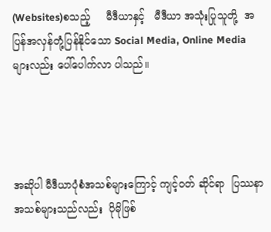(Websites)စသည့်     မီဒီယာနှင့်   မီဒီယာ အသုံးပြုသူတို့  အပြန်အလှန်တုံ့ပြန်နိုင်သော Social Media, Online Media များလည်း ပေါ်ပေါက်လာ ပါသည်။




အဆိုပါ မီဒီယာပုံစံအသစ်များကြောင့် ကျင့်ဝတ် ဆိုင်ရာ  ပြဿနာအသစ်များသည်လည်း  ပိုမိုဖြစ်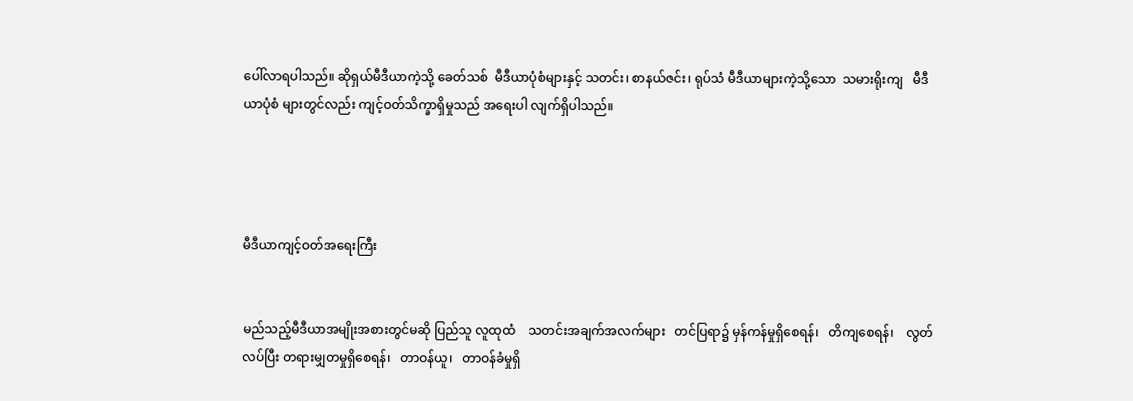ပေါ်လာရပါသည်။ ဆိုရှယ်မီဒီယာကဲ့သို့ ခေတ်သစ်  မီဒီယာပုံစံများနှင့် သတင်း၊ စာနယ်ဇင်း၊ ရုပ်သံ မီဒီယာများကဲ့သို့သော  သမားရိုးကျ   မီဒီယာပုံစံ များတွင်လည်း ကျင့်ဝတ်သိက္ခာရှိမှုသည် အရေးပါ လျက်ရှိပါသည်။




မီဒီယာကျင့်ဝတ်အရေးကြီး


မည်သည့်မီဒီယာအမျိုးအစားတွင်မဆို ပြည်သူ လူထုထံ    သတင်းအချက်အလက်များ   တင်ပြရာ၌ မှန်ကန်မှုရှိစေရန်၊   တိကျစေရန်၊    လွတ်လပ်ပြီး တရားမျှတမှုရှိစေရန်၊   တာဝန်ယူ၊   တာဝန်ခံမှုရှိ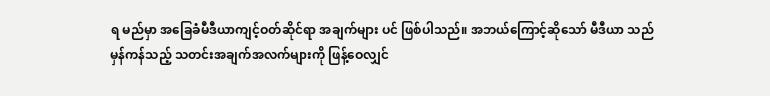ရ မည်မှာ အခြေခံမီဒီယာကျင့်ဝတ်ဆိုင်ရာ အချက်များ ပင် ဖြစ်ပါသည်။ အဘယ်ကြောင့်ဆိုသော် မီဒီယာ သည် မှန်ကန်သည့် သတင်းအချက်အလက်များကို ဖြန့်ဝေလျှင်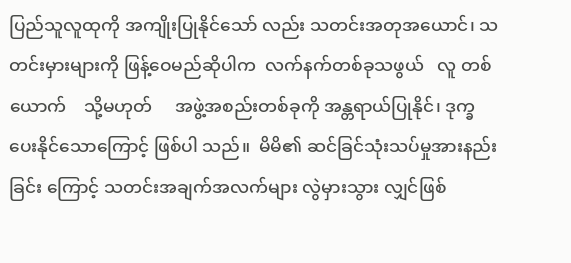ပြည်သူလူထုကို အကျိုးပြုနိုင်သော် လည်း သတင်းအတုအယောင်၊ သတင်းမှားများကို ဖြန့်ဝေမည်ဆိုပါက  လက်နက်တစ်ခုသဖွယ်   လူ တစ်ယောက်    သို့မဟုတ်     အဖွဲ့အစည်းတစ်ခုကို အန္တရာယ်ပြုနိုင်၊ ဒုက္ခပေးနိုင်သောကြောင့် ဖြစ်ပါ သည်။  မိမိ၏ ဆင်ခြင်သုံးသပ်မှုအားနည်းခြင်း ကြောင့် သတင်းအချက်အလက်များ လွဲမှားသွား လျှင်ဖြစ်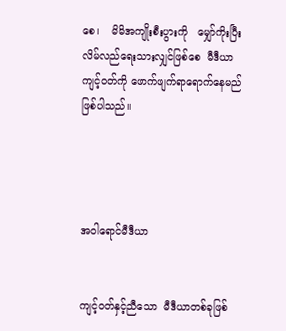စေ၊    မိမိအကျိုးစီးပွားကို   မျှော်ကိုးပြီး လိမ်လည်ရေးသားလျှင်ဖြစ်စေ  မီဒီယာကျင့်ဝတ်ကို ဖောက်ဖျက်ရာရောက်နေမည်ဖြစ်ပါသည်။




အဝါရောင်မီဒီယာ


ကျင့်ဝတ်နှင့်ညီသော  မီဒီယာတစ်ခုဖြစ်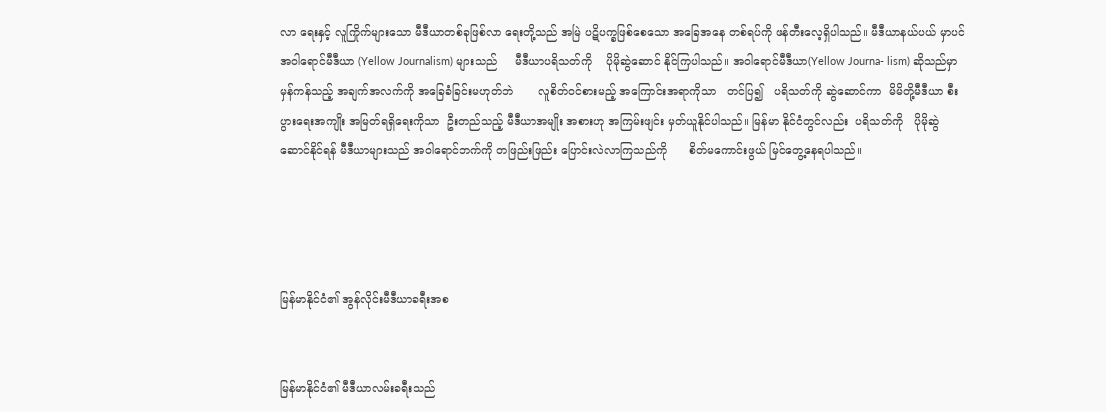လာ ရေးနှင့် လူကြိုက်များသော မီဒီယာတစ်ခုဖြစ်လာ ရေးတို့သည် အမြဲ ပဋိပက္ခဖြစ်စေသော အခြေအနေ တစ်ရပ်ကို ဖန်တီးလေ့ရှိပါသည်။ မီဒီယာနယ်ပယ် မှာပင် အဝါရောင်မီဒီယာ (Yellow Journalism) များသည်     မီဒီယာပရိသတ်ကို    ပိုမိုဆွဲဆောင် နိုင်ကြပါသည်။ အဝါရောင်မီဒီယာ(Yellow Journa- lism) ဆိုသည်မှာ မှန်ကန်သည့် အချက်အလက်ကို အခြေခံခြင်းမဟုတ်ဘဲ       လူစိတ်ဝင်စားမည့် အကြောင်းအရာကိုသာ   တင်ပြ၍   ပရိသတ်ကို ဆွဲဆောင်ကာ  မိမိတို့မီဒီယာ စီးပွားရေးအကျိုး အမြတ်ရရှိရေးကိုသာ  ဦးတည်သည့် မီဒီယာအမျိုး အစားဟု အကြမ်းဖျင်း မှတ်ယူနိုင်ပါသည်။ မြန်မာ နိုင်ငံတွင်လည်း  ပရိသတ်ကို   ပိုမိုဆွဲဆောင်နိုင်ရန် မီဒီယာများသည် အဝါရောင်ဘက်ကို တဖြည်းဖြည်း ပြောင်းလဲလာကြသည်ကို      စိတ်မကောင်းဖွယ် မြင်တွေ့နေရပါသည်။




မြန်မာနိုင်ငံ၏ အွန်လိုင်းမီဒီယာခရီးအစ


မြန်မာနိုင်ငံ၏ မီဒီယာလမ်းခရီးသည်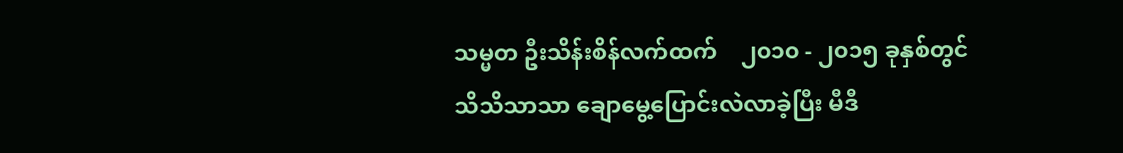သမ္မတ ဦးသိန်းစိန်လက်ထက်    ၂၀၁၀ - ၂၀၁၅ ခုနှစ်တွင်  သိသိသာသာ ချောမွေ့ပြောင်းလဲလာခဲ့ပြီး မီဒီ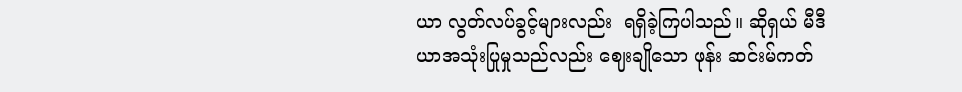ယာ လွတ်လပ်ခွင့်များလည်း  ရရှိခဲ့ကြပါသည်။ ဆိုရှယ် မီဒီယာအသုံးပြုမှုသည်လည်း ဈေးချိုသော ဖုန်း ဆင်းမ်ကတ်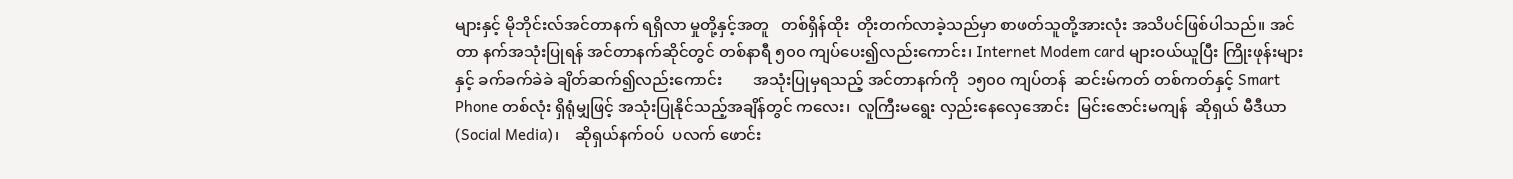များနှင့် မိုဘိုင်းလ်အင်တာနက် ရရှိလာ မှုတို့နှင့်အတူ   တစ်ရှိန်ထိုး  တိုးတက်လာခဲ့သည်မှာ စာဖတ်သူတို့အားလုံး အသိပင်ဖြစ်ပါသည်။ အင်တာ နက်အသုံးပြုရန် အင်တာနက်ဆိုင်တွင် တစ်နာရီ ၅၀၀ ကျပ်ပေး၍လည်းကောင်း၊ Internet Modem card များဝယ်ယူပြီး ကြိုးဖုန်းများနှင့် ခက်ခက်ခဲခဲ ချိတ်ဆက်၍လည်းကောင်း        အသုံးပြုမှရသည့် အင်တာနက်ကို  ၁၅၀၀ ကျပ်တန်  ဆင်းမ်ကတ် တစ်ကတ်နှင့် Smart Phone တစ်လုံး ရှိရုံမျှဖြင့် အသုံးပြုနိုင်သည့်အချိန်တွင် ကလေး၊  လူကြီးမရွေး လှည်းနေလှေအောင်း  မြင်းဇောင်းမကျန်  ဆိုရှယ် မီဒီယာ (Social Media)၊    ဆိုရှယ်နက်ဝပ်  ပလက် ဖောင်း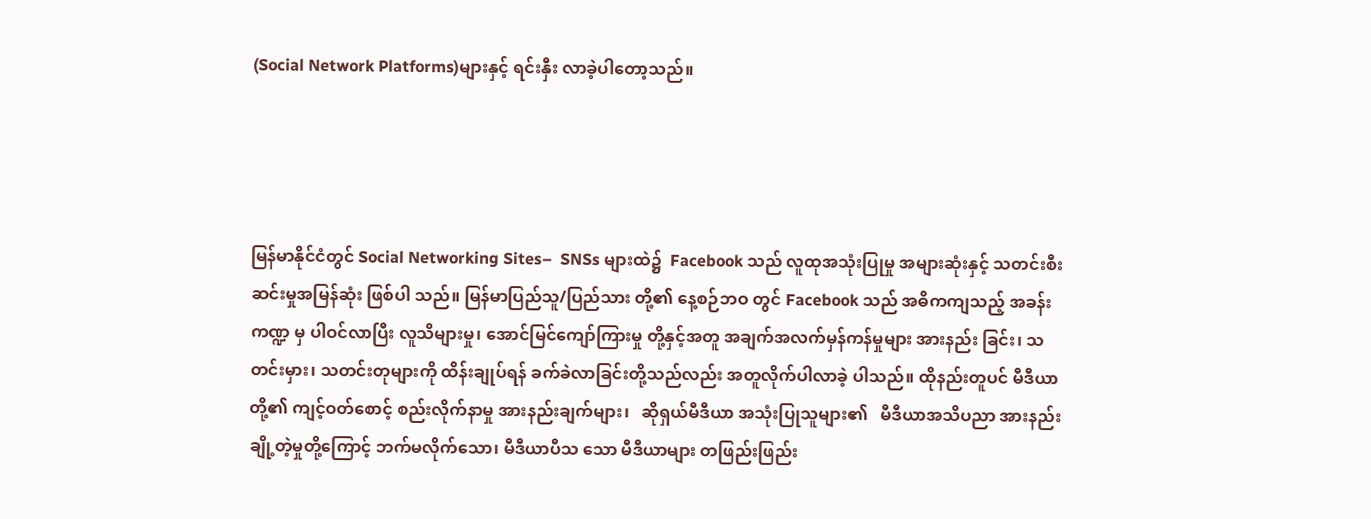(Social Network Platforms)များနှင့် ရင်းနှီး လာခဲ့ပါတော့သည်။




မြန်မာနိုင်ငံတွင် Social Networking Sites–  SNSs များထဲ၌  Facebook သည် လူထုအသုံးပြုမှု အများဆုံးနှင့် သတင်းစီးဆင်းမှုအမြန်ဆုံး ဖြစ်ပါ သည်။ မြန်မာပြည်သူ/ပြည်သား တို့၏ နေ့စဉ်ဘဝ တွင် Facebook သည် အဓိကကျသည့် အခန်းကဏ္ဍ မှ ပါဝင်လာပြီး လူသိများမှု၊ အောင်မြင်ကျော်ကြားမှု တို့နှင့်အတူ အချက်အလက်မှန်ကန်မှုများ အားနည်း ခြင်း၊ သတင်းမှား၊ သတင်းတုများကို ထိန်းချုပ်ရန် ခက်ခဲလာခြင်းတို့သည်လည်း အတူလိုက်ပါလာခဲ့ ပါသည်။ ထိုနည်းတူပင် မီဒီယာတို့၏ ကျင့်ဝတ်စောင့် စည်းလိုက်နာမှု အားနည်းချက်များ၊   ဆိုရှယ်မီဒီယာ အသုံးပြုသူများ၏   မီဒီယာအသိပညာ အားနည်း ချို့တဲ့မှုတို့ကြောင့် ဘက်မလိုက်သော၊ မီဒီယာပီသ သော မီဒီယာများ တဖြည်းဖြည်း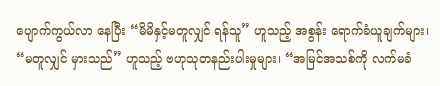ပျောက်ကွယ်လာ နေပြီး “မိမိနှင့်မတူလျှင် ရန်သူ” ဟူသည့် အစွန်း ရောက်ခံယူချက်များ၊ “မတူလျှင် မှားသည်” ဟူသည့် ဗဟုသုတနည်းပါးမှုများ၊ “အမြင်အသစ်ကို လက်မခံ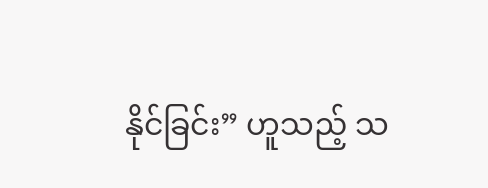နိုင်ခြင်း” ဟူသည့် သ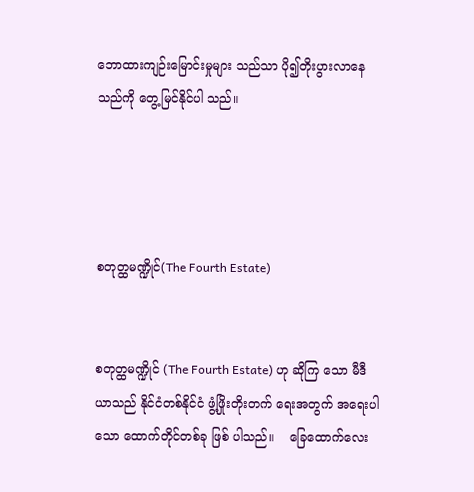ဘောထားကျဉ်းမြောင်းမှုများ သည်သာ ပို၍တိုးပွားလာနေသည်ကို တွေ့မြင်နိုင်ပါ သည်။




စတုတ္ထမဏ္ဍိုင်(The Fourth Estate)


စတုတ္ထမဏ္ဍိုင် (The Fourth Estate) ဟု ဆိုကြ သော မီဒီယာသည် နိုင်ငံတစ်နိုင်ငံ ဖွံ့ဖြိုးတိုးတက် ရေးအတွက် အရေးပါသော ထောက်တိုင်တစ်ခု ဖြစ် ပါသည်။    ခြေထောက်လေး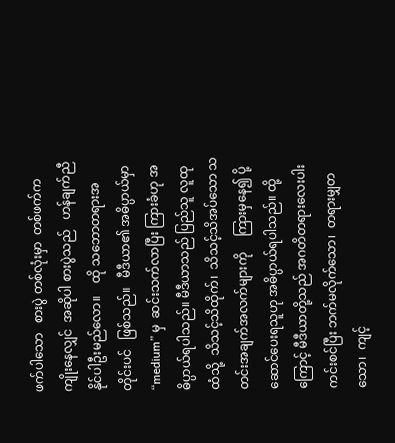ဖက်ပါသော   စားပွဲ တစ်လုံးမှာ  တစ်ဖက်က  ကျိုးနေလျှင်  အဆိုပါ စားပွဲသည်   ဟန်ချက်ညီနိုင်ပါဦးမည်လော။    ထို သဘောတရားအတိုင်းပင်   ဖြစ်သည်။   မီဒီယာ၏ အဓိပ္ပာယ်မှာ  “medium” မှ  ဆင်းသက်လာပြီး ကြားခံဟု အဓိပ္ပာယ်ရပါသည်။ မီဒီယာသည် ပြည်သူ လူထုထံသို့  သိသင့်သိထိုက်၊  သိသင့်သိအပ်သော သတင်းအချက်အလက်များကို     ကြားမှနေ၍ ပို့ဆောင်ပေးရသူဟု အဓိပ္ပာယ်ရပါသည်။ ထို့ကြောင့် မီဒီယာတို့သည် အဂတိတရားလေးပါး ကင်းစင်ပြီး ဘက်မလိုက်သော၊  တရားမျှတသော၊  ကျင့်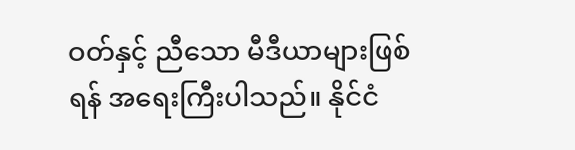ဝတ်နှင့် ညီသော မီဒီယာများဖြစ်ရန် အရေးကြီးပါသည်။ နိုင်ငံ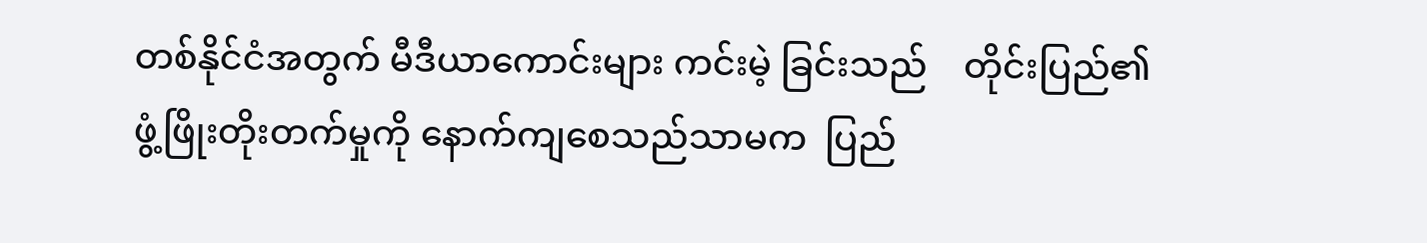တစ်နိုင်ငံအတွက် မီဒီယာကောင်းများ ကင်းမဲ့ ခြင်းသည်    တိုင်းပြည်၏   ဖွံ့ဖြိုးတိုးတက်မှုကို နောက်ကျစေသည်သာမက  ပြည်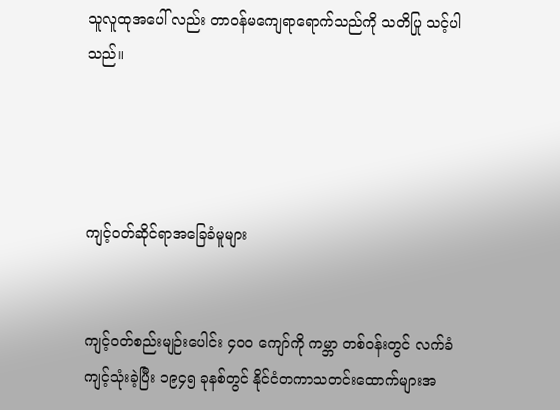သူလူထုအပေါ် လည်း တာဝန်မကျေရာရောက်သည်ကို သတိပြု သင့်ပါသည်။




ကျင့်ဝတ်ဆိုင်ရာအခြေခံမူများ


ကျင့်ဝတ်စည်းမျဉ်းပေါင်း ၄၀၀ ကျော်ကို ကမ္ဘာ တစ်ဝန်းတွင် လက်ခံကျင့်သုံးခဲ့ပြီး ၁၉၄၅ ခုနစ်တွင် နိုင်ငံတကာသတင်းထောက်များအ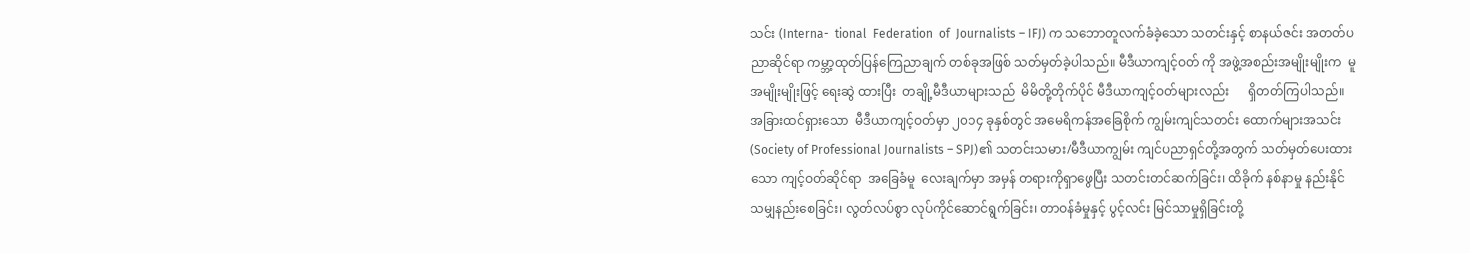သင်း (Interna-  tional  Federation  of  Journalists – IFJ) က သဘောတူလက်ခံခဲ့သော သတင်းနှင့် စာနယ်ဇင်း အတတ်ပညာဆိုင်ရာ ကမ္ဘာ့ထုတ်ပြန်ကြေညာချက် တစ်ခုအဖြစ် သတ်မှတ်ခဲ့ပါသည်။ မီဒီယာကျင့်ဝတ် ကို အဖွဲ့အစည်းအမျိုးမျိုးက  မူအမျိုးမျိုးဖြင့် ရေးဆွဲ ထားပြီး  တချို့မီဒီယာများသည်  မိမိတို့တိုက်ပိုင် မီဒီယာကျင့်ဝတ်များလည်း      ရှိတတ်ကြပါသည်။ အခြားထင်ရှားသော  မီဒီယာကျင့်ဝတ်မှာ ၂၀၁၄ ခုနှစ်တွင် အမေရိကန်အခြေစိုက် ကျွမ်းကျင်သတင်း ထောက်များအသင်း (Society of Professional Journalists – SPJ)၏ သတင်းသမား/မီဒီယာကျွမ်း ကျင်ပညာရှင်တို့အတွက် သတ်မှတ်ပေးထားသော ကျင့်ဝတ်ဆိုင်ရာ  အခြေခံမူ  လေးချက်မှာ အမှန် တရားကိုရှာဖွေပြီး သတင်းတင်ဆက်ခြင်း၊ ထိခိုက် နစ်နာမှု နည်းနိုင်သမျှနည်းစေခြင်း၊ လွတ်လပ်စွာ လုပ်ကိုင်ဆောင်ရွက်ခြင်း၊ တာဝန်ခံမှုနှင့် ပွင့်လင်း မြင်သာမှုရှိခြင်းတို့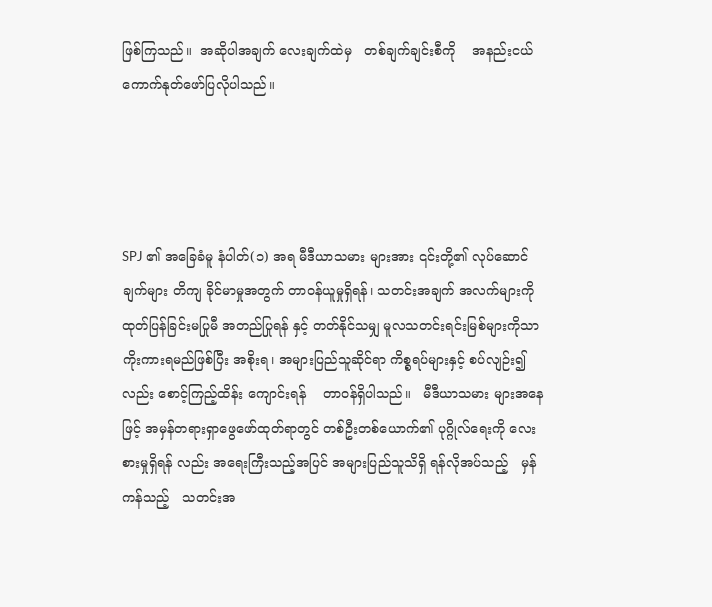ဖြစ်ကြသည်။  အဆိုပါအချက် လေးချက်ထဲမှ   တစ်ချက်ချင်းစီကို    အနည်းငယ် ကောက်နုတ်ဖော်ပြလိုပါသည်။




SPJ ၏ အခြေခံမူ နံပါတ်(၁) အရ မီဒီယာသမား များအား ၎င်းတို့၏ လုပ်ဆောင်ချက်များ တိကျ ခိုင်မာမှုအတွက် တာဝန်ယူမှုရှိရန်၊ သတင်းအချက် အလက်များကို ထုတ်ပြန်ခြင်းမပြုမီ အတည်ပြုရန် နှင့် တတ်နိုင်သမျှ မူလသတင်းရင်းမြစ်များကိုသာ ကိုးကားရမည်ဖြစ်ပြီး အစိုးရ၊ အများပြည်သူဆိုင်ရာ ကိစ္စရပ်များနှင့် စပ်လျဉ်း၍လည်း စောင့်ကြည့်ထိန်း ကျောင်းရန်    တာဝန်ရှိပါသည်။   မီဒီယာသမား များအနေဖြင့် အမှန်တရားရှာဖွေဖော်ထုတ်ရာတွင် တစ်ဦးတစ်ယောက်၏ ပုဂ္ဂိုလ်ရေးကို လေးစားမှုရှိရန် လည်း အရေးကြီးသည့်အပြင် အများပြည်သူသိရှိ ရန်လိုအပ်သည့်   မှန်ကန်သည့်   သတင်းအ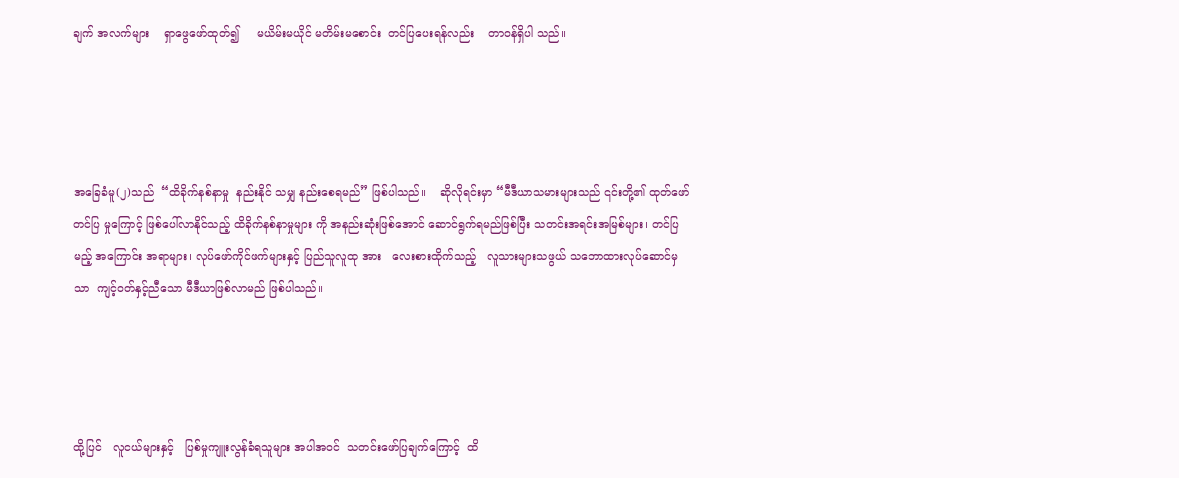ချက် အလက်များ    ရှာဖွေဖော်ထုတ်၍     မယိမ်းမယိုင် မတိမ်းမစောင်း  တင်ပြပေးရန်လည်း    တာဝန်ရှိပါ သည်။




အခြေခံမူ(၂)သည်  “ထိခိုက်နစ်နာမှု  နည်းနိုင် သမျှ နည်းစေရမည်” ဖြစ်ပါသည်။    ဆိုလိုရင်းမှာ “မီဒီယာသမားများသည် ၎င်းတို့၏ ထုတ်ဖော်တင်ပြ မှုကြောင့် ဖြစ်ပေါ်လာနိုင်သည့် ထိခိုက်နစ်နာမှုများ ကို အနည်းဆုံးဖြစ်အောင် ဆောင်ရွက်ရမည်ဖြစ်ပြီး သတင်းအရင်းအမြစ်များ၊ တင်ပြမည့် အကြောင်း အရာများ၊ လုပ်ဖော်ကိုင်ဖက်များနှင့် ပြည်သူလူထု အား   လေးစားထိုက်သည့်   လူသားများသဖွယ် သဘောထားလုပ်ဆောင်မှသာ  ကျင့်ဝတ်နှင့်ညီသော မီဒီယာဖြစ်လာမည် ဖြစ်ပါသည်။




ထို့ပြင်   လူငယ်များနှင့်   ပြစ်မှုကျူးလွန်ခံရသူများ အပါအဝင်  သတင်းဖော်ပြချက်ကြောင့်  ထိ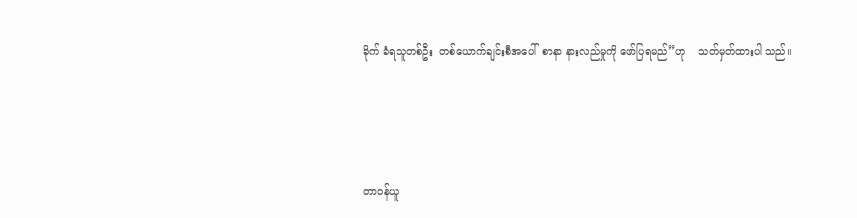ခိုက် ခံရသူတစ်ဦး  တစ်ယောက်ချင်းစီအပေါ်  စာနာ နားလည်မှုကို ဖော်ပြရမည်”ဟု    သတ်မှတ်ထားပါ သည်။




တာဝန်ယူ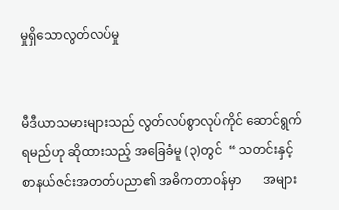မှုရှိသောလွတ်လပ်မှု


မီဒီယာသမားများသည် လွတ်လပ်စွာလုပ်ကိုင် ဆောင်ရွက်ရမည်ဟု ဆိုထားသည့် အခြေခံမူ (၃)တွင်  “ သတင်းနှင့်  စာနယ်ဇင်းအတတ်ပညာ၏ အဓိကတာဝန်မှာ       အများ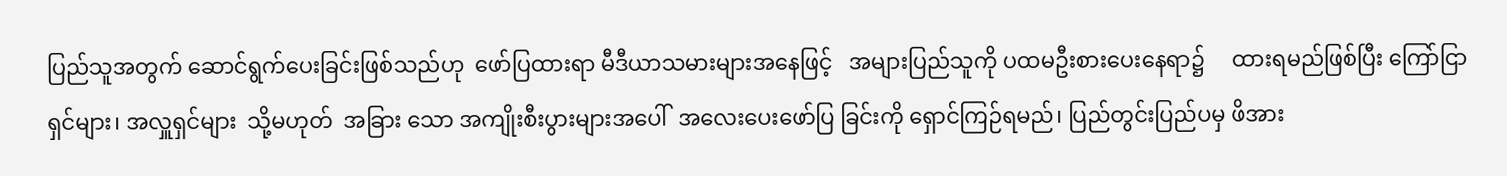ပြည်သူအတွက် ဆောင်ရွက်ပေးခြင်းဖြစ်သည်ဟု  ဖော်ပြထားရာ မီဒီယာသမားများအနေဖြင့်   အများပြည်သူကို ပထမဦးစားပေးနေရာ၌     ထားရမည်ဖြစ်ပြီး ကြော်ငြာရှင်များ၊ အလှူရှင်များ  သို့မဟုတ်  အခြား သော အကျိုးစီးပွားများအပေါ်  အလေးပေးဖော်ပြ ခြင်းကို ရှောင်ကြဉ်ရမည်၊ ပြည်တွင်းပြည်ပမှ ဖိအား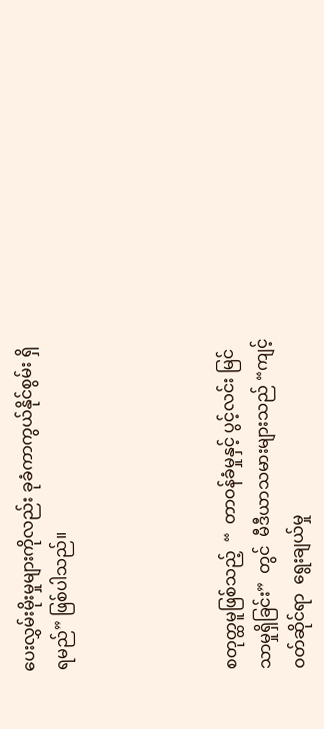ပေးလွှမ်းမိုးမှုများကိုလည်း ခုခံကာကွယ်နိုင်စွမ်း ရှိရမည်” ဖြစ်ပါသည်။




စတုတ္ထမူဖြစ်သည့်  “  တာဝန်ခံမှုနှင့် ပွင့်လင်း မြင်သာမှုရှိခြင်း”  တွင်  မီဒီယာသမားများသည် “ကျင့်ဝတ်ဆိုင်ရာ  ရွေးချယ်မှု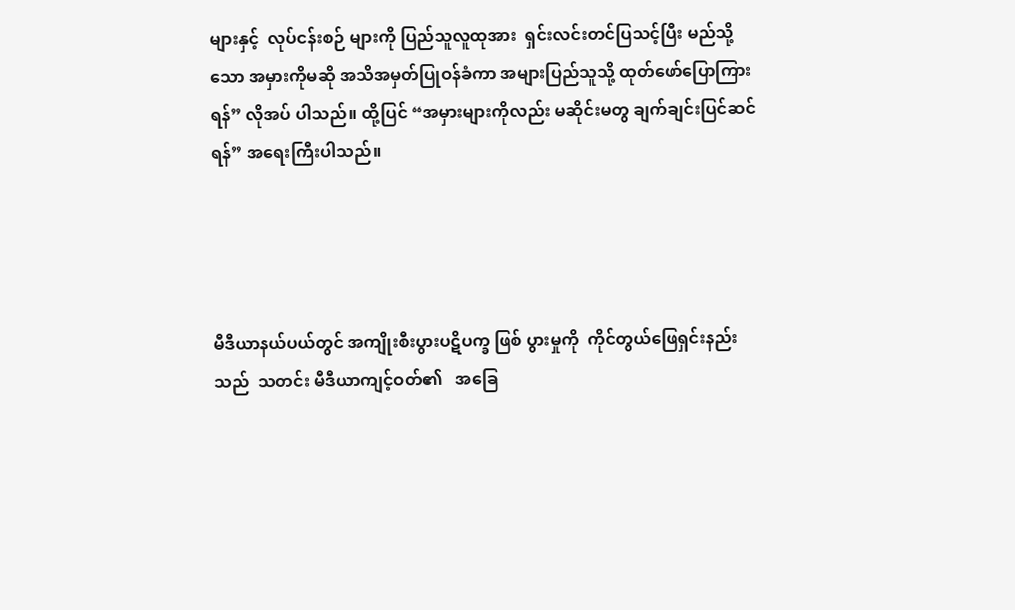များနှင့်  လုပ်ငန်းစဉ် များကို ပြည်သူလူထုအား  ရှင်းလင်းတင်ပြသင့်ပြီး မည်သို့သော အမှားကိုမဆို အသိအမှတ်ပြုဝန်ခံကာ အများပြည်သူသို့ ထုတ်ဖော်ပြောကြားရန်” လိုအပ် ပါသည်။ ထို့ပြင် “အမှားများကိုလည်း မဆိုင်းမတွ ချက်ချင်းပြင်ဆင်ရန်” အရေးကြီးပါသည်။




မီဒီယာနယ်ပယ်တွင် အကျိုးစီးပွားပဋိပက္ခ ဖြစ် ပွားမှုကို  ကိုင်တွယ်ဖြေရှင်းနည်းသည်  သတင်း မီဒီယာကျင့်ဝတ်၏   အခြေ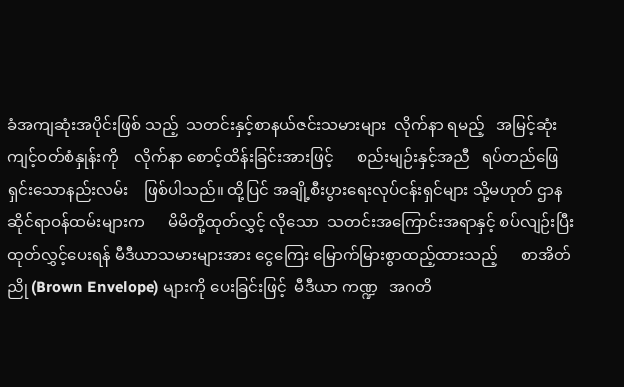ခံအကျဆုံးအပိုင်းဖြစ် သည့်  သတင်းနှင့်စာနယ်ဇင်းသမားများ  လိုက်နာ ရမည့်   အမြင့်ဆုံးကျင့်ဝတ်စံနှုန်းကို    လိုက်နာ စောင့်ထိန်းခြင်းအားဖြင့်      စည်းမျဉ်းနှင့်အညီ   ရပ်တည်ဖြေရှင်းသောနည်းလမ်း    ဖြစ်ပါသည်။ ထို့ပြင် အချို့စီးပွားရေးလုပ်ငန်းရှင်များ သို့မဟုတ် ဌာနဆိုင်ရာဝန်ထမ်းများက      မိမိတို့ထုတ်လွှင့် လိုသော  သတင်းအကြောင်းအရာနှင့် စပ်လျဉ်းပြီး ထုတ်လွှင့်ပေးရန် မီဒီယာသမားများအား ငွေကြေး မြောက်မြားစွာထည့်ထားသည့်      စာအိတ်ညို (Brown Envelope) များကို ပေးခြင်းဖြင့်  မီဒီယာ ကဏ္ဍ   အဂတိ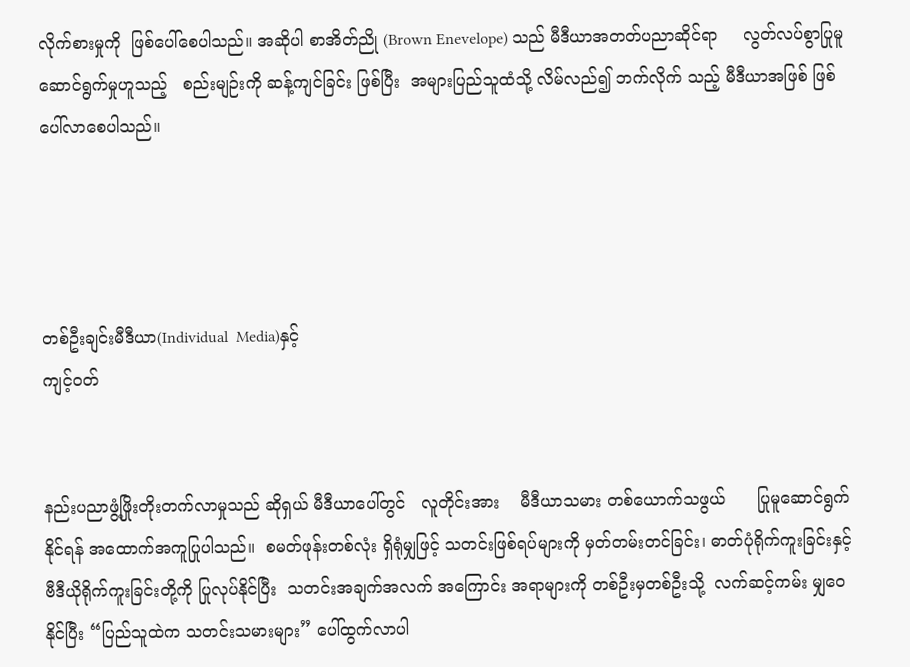လိုက်စားမှုကို  ဖြစ်ပေါ်စေပါသည်။ အဆိုပါ စာအိတ်ညို (Brown Enevelope) သည် မီဒီယာအတတ်ပညာဆိုင်ရာ     လွတ်လပ်စွာပြုမူ ဆောင်ရွက်မှုဟူသည့်   စည်းမျဉ်းကို ဆန့်ကျင်ခြင်း ဖြစ်ပြီး  အများပြည်သူထံသို့ လိမ်လည်၍ ဘက်လိုက် သည့် မီဒီယာအဖြစ် ဖြစ်ပေါ်လာစေပါသည်။




တစ်ဦးချင်းမီဒီယာ(Individual  Media)နှင့်
ကျင့်ဝတ်


နည်းပညာဖွံ့ဖြိုးတိုးတက်လာမှုသည် ဆိုရှယ် မီဒီယာပေါ်တွင်   လူတိုင်းအား    မီဒီယာသမား တစ်ယောက်သဖွယ်      ပြုမူဆောင်ရွက်နိုင်ရန် အထောက်အကူပြုပါသည်။  စမတ်ဖုန်းတစ်လုံး ရှိရုံမျှဖြင့် သတင်းဖြစ်ရပ်များကို မှတ်တမ်းတင်ခြင်း၊ ဓာတ်ပုံရိုက်ကူးခြင်းနှင့်   ဗီဒီယိုရိုက်ကူးခြင်းတို့ကို ပြုလုပ်နိုင်ပြီး  သတင်းအချက်အလက် အကြောင်း အရာများကို တစ်ဦးမှတစ်ဦးသို့  လက်ဆင့်ကမ်း မျှဝေနိုင်ပြီး “ပြည်သူထဲက သတင်းသမားများ” ပေါ်ထွက်လာပါ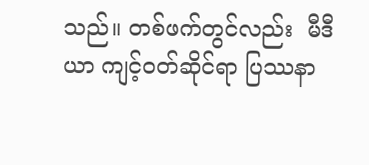သည်။ တစ်ဖက်တွင်လည်း  မီဒီယာ ကျင့်ဝတ်ဆိုင်ရာ ပြဿနာ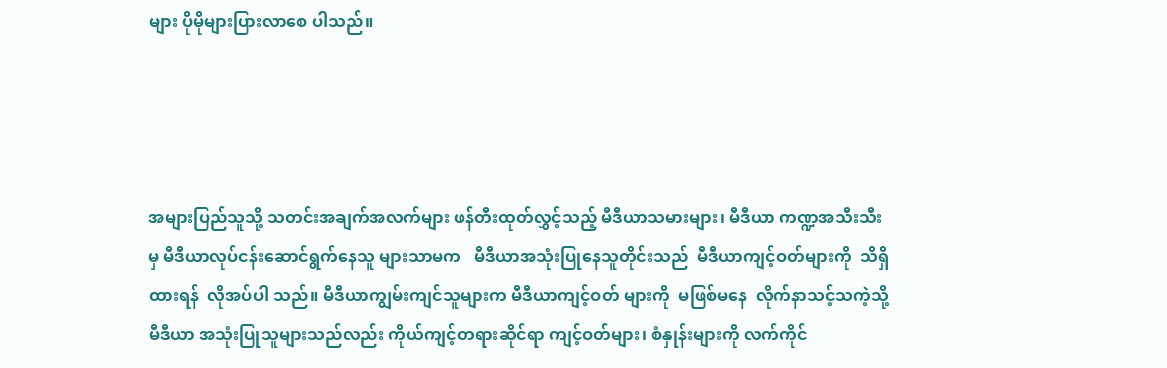များ ပိုမိုများပြားလာစေ ပါသည်။




အများပြည်သူသို့ သတင်းအချက်အလက်များ ဖန်တီးထုတ်လွှင့်သည့် မီဒီယာသမားများ၊ မီဒီယာ ကဏ္ဍအသီးသီးမှ မီဒီယာလုပ်ငန်းဆောင်ရွက်နေသူ များသာမက   မီဒီယာအသုံးပြုနေသူတိုင်းသည်  မီဒီယာကျင့်ဝတ်များကို  သိရှိထားရန်  လိုအပ်ပါ သည်။ မီဒီယာကျွမ်းကျင်သူများက မီဒီယာကျင့်ဝတ် များကို  မဖြစ်မနေ  လိုက်နာသင့်သကဲ့သို့ မီဒီယာ အသုံးပြုသူများသည်လည်း ကိုယ်ကျင့်တရားဆိုင်ရာ ကျင့်ဝတ်များ၊ စံနှုန်းများကို လက်ကိုင်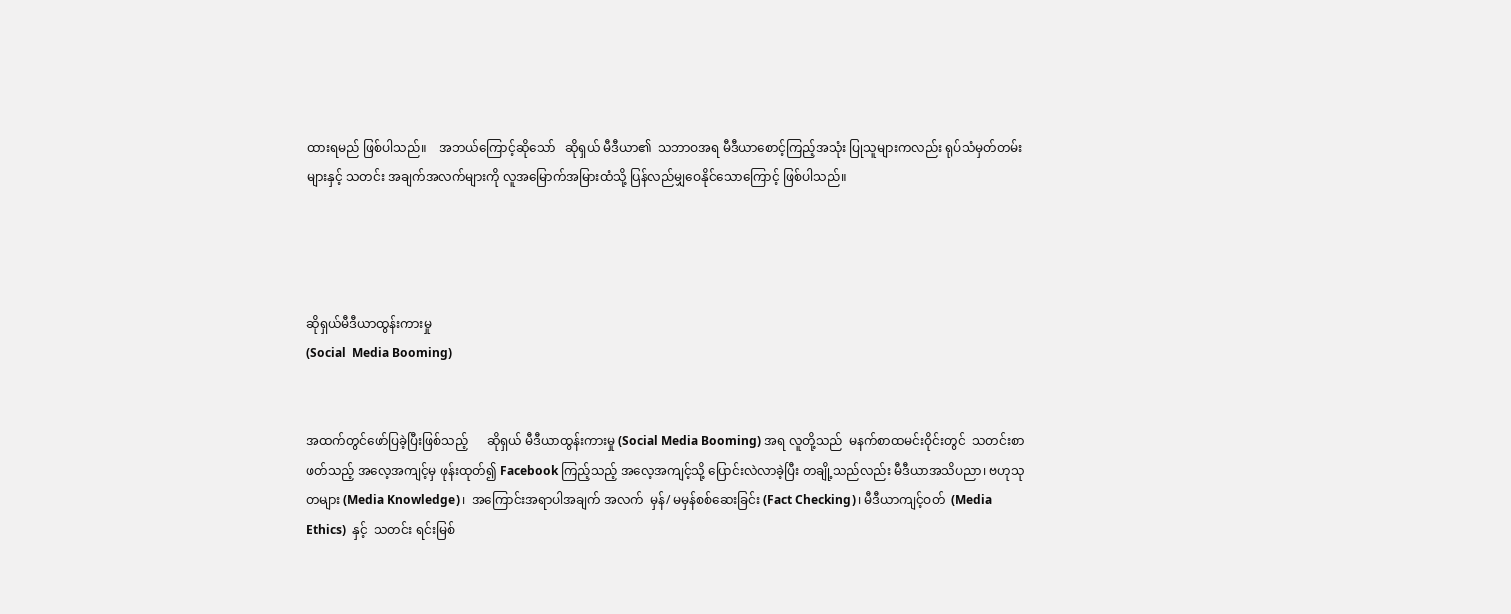ထားရမည် ဖြစ်ပါသည်။    အဘယ်ကြောင့်ဆိုသော်   ဆိုရှယ် မီဒီယာ၏  သဘာဝအရ မီဒီယာစောင့်ကြည့်အသုံး ပြုသူများကလည်း ရုပ်သံမှတ်တမ်းများနှင့် သတင်း အချက်အလက်များကို လူအမြောက်အမြားထံသို့ ပြန်လည်မျှဝေနိုင်သောကြောင့် ဖြစ်ပါသည်။




ဆိုရှယ်မီဒီယာထွန်းကားမှု
(Social  Media Booming)


အထက်တွင်ဖော်ပြခဲ့ပြီးဖြစ်သည့်      ဆိုရှယ် မီဒီယာထွန်းကားမှု (Social Media Booming) အရ လူတို့သည်  မနက်စာထမင်းဝိုင်းတွင်  သတင်းစာ ဖတ်သည့် အလေ့အကျင့်မှ ဖုန်းထုတ်၍ Facebook ကြည့်သည့် အလေ့အကျင့်သို့ ပြောင်းလဲလာခဲ့ပြီး တချို့သည်လည်း မီဒီယာအသိပညာ၊ ဗဟုသုတများ (Media Knowledge)၊  အကြောင်းအရာပါအချက် အလက်  မှန်/ မမှန်စစ်ဆေးခြင်း (Fact Checking)၊ မီဒီယာကျင့်ဝတ်  (Media Ethics)  နှင့်  သတင်း ရင်းမြစ်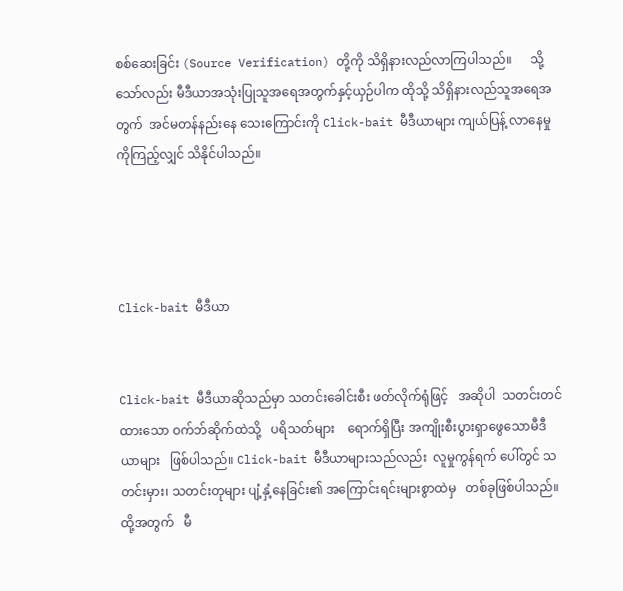စစ်ဆေးခြင်း (Source Verification) တို့ကို သိရှိနားလည်လာကြပါသည်။      သို့သော်လည်း မီဒီယာအသုံးပြုသူအရေအတွက်နှင့်ယှဉ်ပါက ထိုသို့ သိရှိနားလည်သူအရေအတွက်  အင်မတန်နည်းနေ သေးကြောင်းကို Click-bait မီဒီယာများ ကျယ်ပြန့် လာနေမှုကိုကြည့်လျှင် သိနိုင်ပါသည်။




Click-bait မီဒီယာ


Click-bait မီဒီယာဆိုသည်မှာ သတင်းခေါင်းစီး ဖတ်လိုက်ရုံဖြင့်   အဆိုပါ  သတင်းတင်ထားသော ဝက်ဘ်ဆိုက်ထဲသို့   ပရိသတ်များ    ရောက်ရှိပြီး အကျိုးစီးပွားရှာဖွေသောမီဒီယာများ   ဖြစ်ပါသည်။ Click-bait မီဒီယာများသည်လည်း  လူမှုကွန်ရက် ပေါ်တွင် သတင်းမှား၊ သတင်းတုများ ပျံ့နှံ့နေခြင်း၏ အကြောင်းရင်းများစွာထဲမှ   တစ်ခုဖြစ်ပါသည်။ ထို့အတွက်   မီ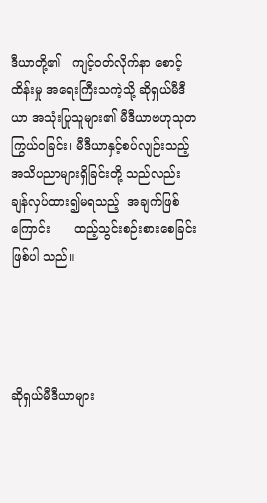ဒီယာတို့၏   ကျင့်ဝတ်လိုက်နာ စောင့်ထိန်းမှု အရေးကြီးသကဲ့သို့ ဆိုရှယ်မီဒီယာ အသုံးပြုသူများ၏ မီဒီယာဗဟုသုတ ကြွယ်ဝခြင်း၊ မီဒီယာနှင့်စပ်လျဉ်းသည့်  အသိပညာများရှိခြင်းတို့ သည်လည်း    ချန်လှပ်ထား၍မရသည့်  အချက်ဖြစ် ကြောင်း      ထည့်သွင်းစဉ်းစားစေခြင်း     ဖြစ်ပါ သည်။




ဆိုရှယ်မီဒီယာများ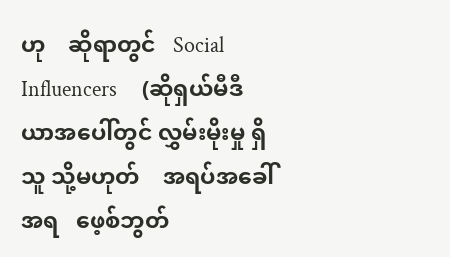ဟု    ဆိုရာတွင်   Social Influencers     (ဆိုရှယ်မီဒီယာအပေါ်တွင် လွှမ်းမိုးမှု ရှိသူ သို့မဟုတ်    အရပ်အခေါ်အရ   ဖေ့စ်ဘွတ်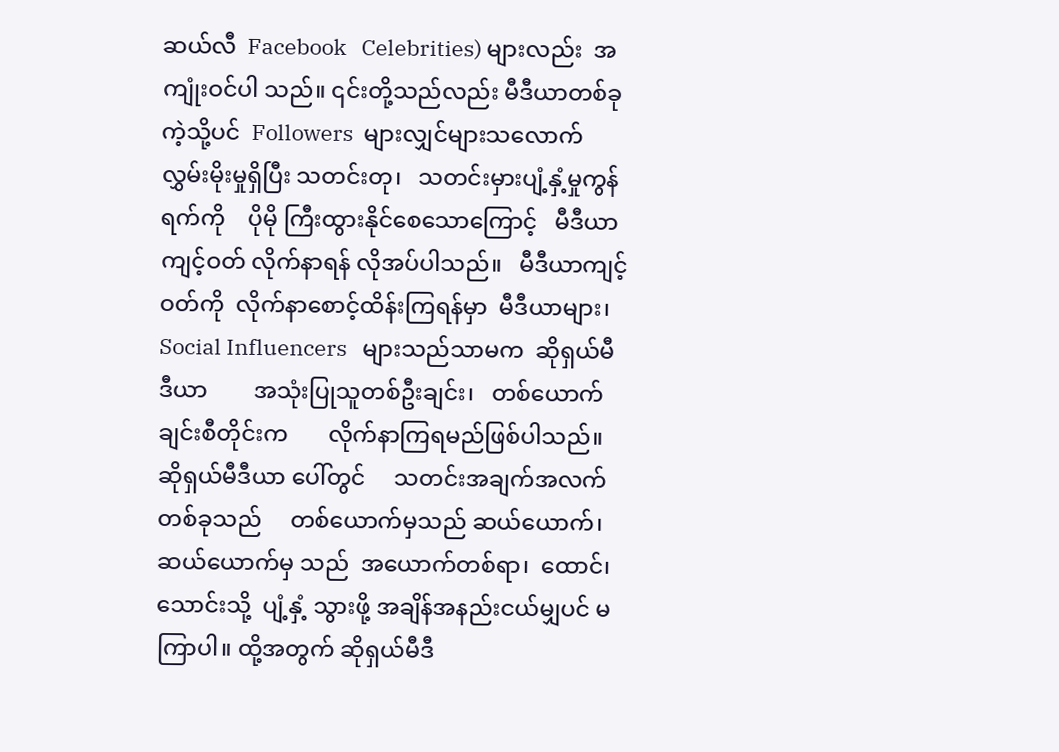ဆယ်လီ‌  Facebook   Celebrities) များလည်း  အကျုံးဝင်ပါ သည်။ ၎င်းတို့သည်လည်း မီဒီယာတစ်ခုကဲ့သို့ပင်  Followers  များလျှင်များသလောက်  လွှမ်းမိုးမှုရှိပြီး သတင်းတု၊   သတင်းမှားပျံ့နှံ့မှုကွန်ရက်ကို    ပိုမို ကြီးထွားနိုင်စေသောကြောင့်   မီဒီယာကျင့်ဝတ် လိုက်နာရန် လိုအပ်ပါသည်။   မီဒီယာကျင့်ဝတ်ကို  လိုက်နာစောင့်ထိန်းကြရန်မှာ  မီဒီယာများ၊   Social Influencers   များသည်သာမက  ဆိုရှယ်မီဒီယာ        အသုံးပြုသူတစ်ဦးချင်း၊   တစ်ယောက်ချင်းစီတိုင်းက       လိုက်နာကြရမည်ဖြစ်ပါသည်။      ဆိုရှယ်မီဒီယာ ပေါ်တွင်     သတင်းအချက်အလက်တစ်ခုသည်     တစ်ယောက်မှသည် ဆယ်ယောက်၊  ဆယ်ယောက်မှ သည်  အယောက်တစ်ရာ၊  ထောင်၊ သောင်းသို့  ပျံ့နှံ့ သွားဖို့ အချိန်အနည်းငယ်မျှပင် မကြာပါ။ ထို့အတွက် ဆိုရှယ်မီဒီ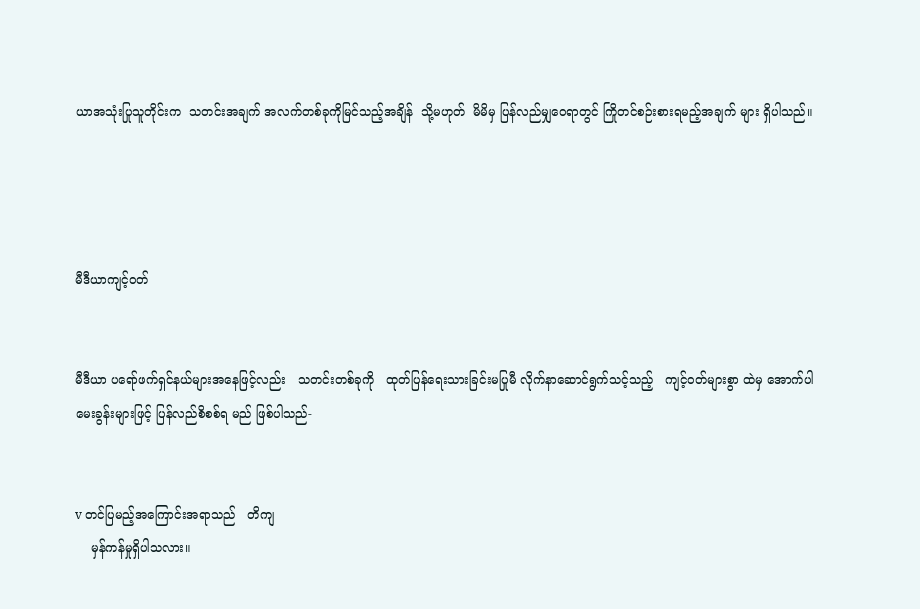ယာအသုံးပြုသူတိုင်းက  သတင်းအချက် အလက်တစ်ခုကိုမြင်သည့်အချိန်  သို့မဟုတ်  မိမိမှ ပြန်လည်မျှဝေရာတွင် ကြိုတင်စဉ်းစားရမည့်အချက် များ ရှိပါသည်။




မီဒီယာကျင့်ဝတ်


မီဒီယာ ပရော်ဖက်ရှင်နယ်များအနေဖြင့်လည်း   သတင်းတစ်ခုကို   ထုတ်ပြန်ရေးသားခြင်းမပြုမီ လိုက်နာဆောင်ရွက်သင့်သည့်   ကျင့်ဝတ်များစွာ ထဲမှ အောက်ပါမေးခွန်းများဖြင့် ပြန်လည်စိစစ်ရ မည် ဖြစ်ပါသည်-


v တင်ပြမည့်အကြောင်းအရာသည်   တိကျ
    မှန်ကန်မှုရှိပါသလား။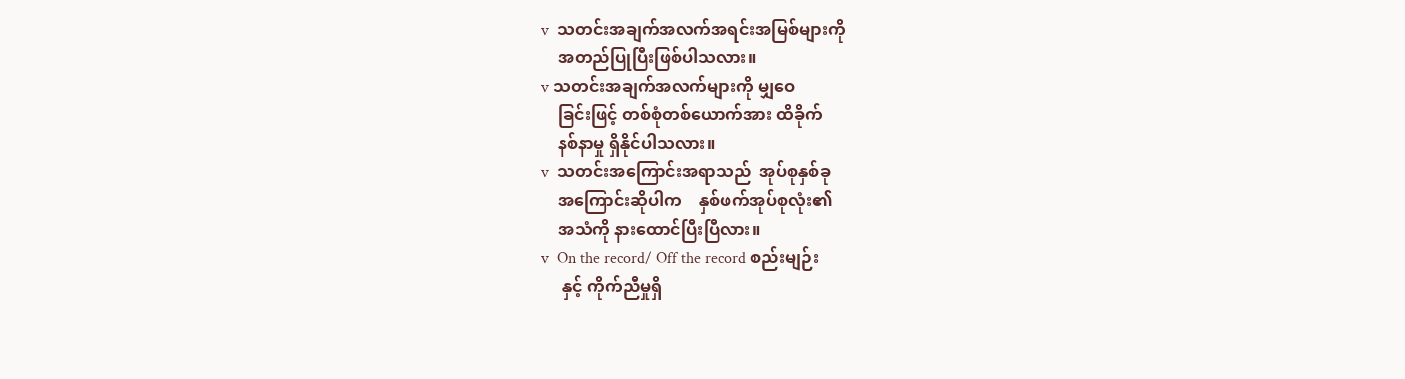v  သတင်းအချက်အလက်အရင်းအမြစ်များကို
    အတည်ပြုပြီးဖြစ်ပါသလား။
v သတင်းအချက်အလက်များကို မျှဝေ
    ခြင်းဖြင့် တစ်စုံတစ်ယောက်အား ထိခိုက်
    နစ်နာမှု ရှိနိုင်ပါသလား။
v  သတင်းအကြောင်းအရာသည်  အုပ်စုနှစ်ခု
    အကြောင်းဆိုပါက    နှစ်ဖက်အုပ်စုလုံး၏
    အသံကို နားထောင်ပြီးပြီလား။
v  On the record/ Off the record စည်းမျဉ်း
     နှင့် ကိုက်ညီမှုရှိ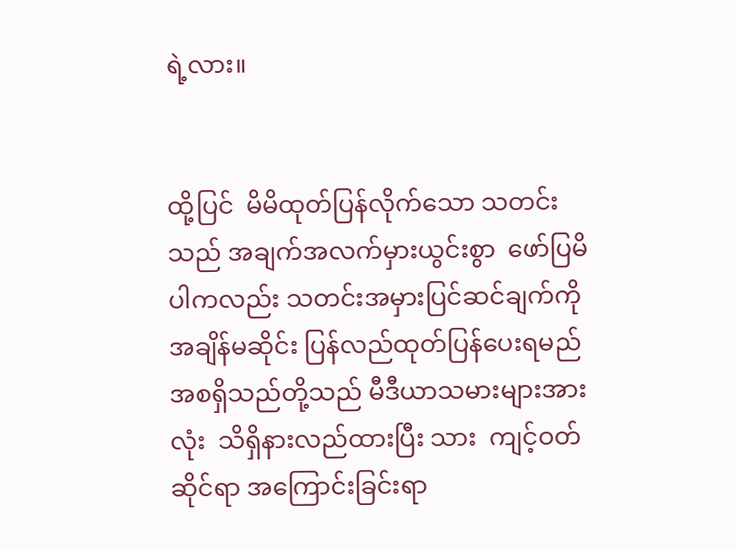ရဲ့လား။


ထို့ပြင်  မိမိထုတ်ပြန်လိုက်သော သတင်းသည် အချက်အလက်မှားယွင်းစွာ  ဖော်ပြမိပါကလည်း သတင်းအမှားပြင်ဆင်ချက်ကို    အချိန်မဆိုင်း ပြန်လည်ထုတ်ပြန်ပေးရမည်  အစရှိသည်တို့သည် မီဒီယာသမားများအားလုံး  သိရှိနားလည်ထားပြီး သား  ကျင့်ဝတ်ဆိုင်ရာ အကြောင်းခြင်းရာ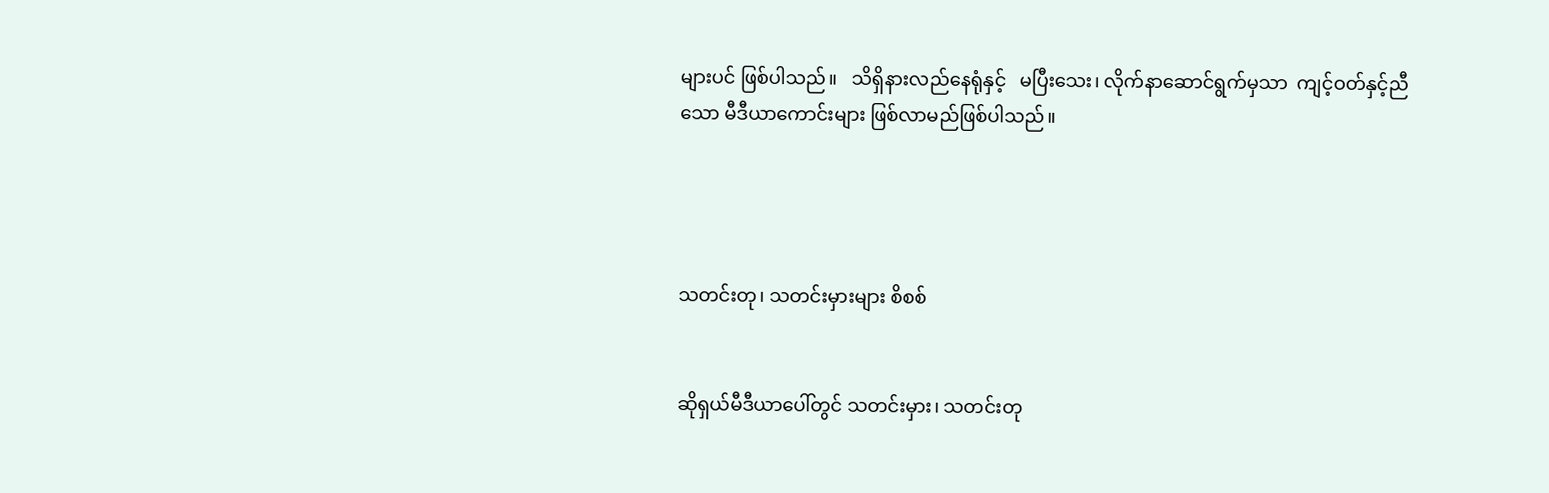များပင် ဖြစ်ပါသည်။   သိရှိနားလည်နေရုံနှင့်   မပြီးသေး၊ လိုက်နာဆောင်ရွက်မှသာ  ကျင့်ဝတ်နှင့်ညီသော မီဒီယာကောင်းများ ဖြစ်လာမည်ဖြစ်ပါသည်။




သတင်းတု၊ သတင်းမှားများ စိစစ်


ဆိုရှယ်မီဒီယာပေါ်တွင် သတင်းမှား၊ သတင်းတု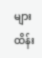များ    ထိန်း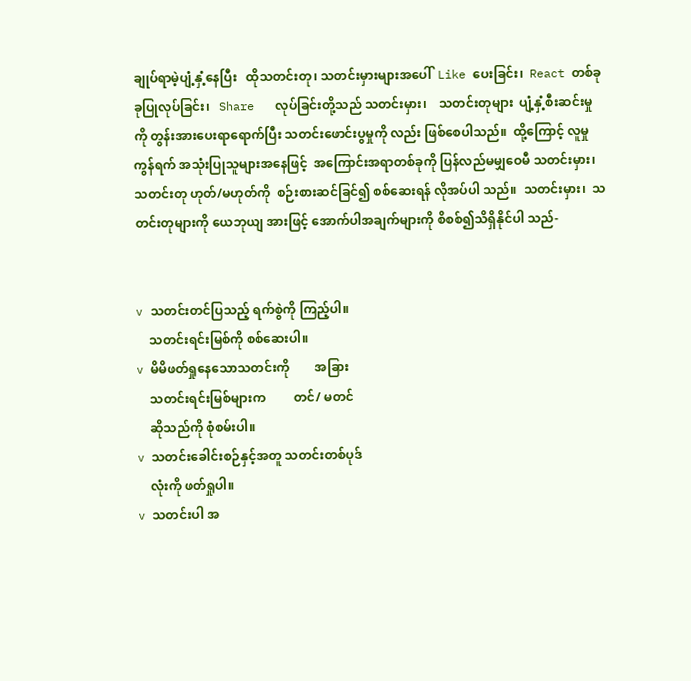ချုပ်ရာမဲ့ပျံ့နှံ့နေပြီး   ထိုသတင်းတု၊ သတင်းမှားများအပေါ်  Like ပေးခြင်း၊  React တစ်ခုခုပြုလုပ်ခြင်း၊   Share   လုပ်ခြင်းတို့သည် သတင်းမှား၊    သတင်းတုများ  ပျံ့နှံ့စီးဆင်းမှုကို တွန်းအားပေးရာရောက်ပြီး သတင်းဖောင်းပွမှုကို လည်း ဖြစ်စေပါသည်။  ထို့ကြောင့် လူမှုကွန်ရက် အသုံးပြုသူများအနေဖြင့်  အကြောင်းအရာတစ်ခုကို ပြန်လည်မမျှဝေမီ သတင်းမှား၊ သတင်းတု ဟုတ်/မဟုတ်ကို  စဉ်းစားဆင်ခြင်၍ စစ်ဆေးရန် လိုအပ်ပါ သည်။  သတင်းမှား၊  သတင်းတုများကို ယေဘုယျ အားဖြင့် အောက်ပါအချက်များကို စိစစ်၍သိရှိနိုင်ပါ သည်-


v သတင်းတင်ပြသည့် ရက်စွဲကို ကြည့်ပါ။
    သတင်းရင်းမြစ်ကို စစ်ဆေးပါ။
v မိမိဖတ်ရှုနေသောသတင်းကို        အခြား
    သတင်းရင်းမြစ်များက         တင်/ မတင်
    ဆိုသည်ကို စုံစမ်းပါ။
v သတင်းခေါင်းစဉ်နှင့်အတူ သတင်းတစ်ပုဒ်
    လုံးကို ဖတ်ရှုပါ။
v သတင်းပါ အ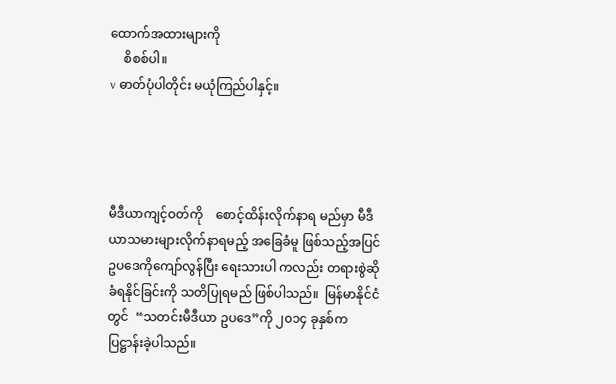ထောက်အထားများကို
    စိစစ်ပါ။
v ဓာတ်ပုံပါတိုင်း မယုံကြည်ပါနှင့်။




မီဒီယာကျင့်ဝတ်ကို    စောင့်ထိန်းလိုက်နာရ မည်မှာ မီဒီယာသမားများလိုက်နာရမည့် အခြေခံမူ ဖြစ်သည့်အပြင် ဥပဒေကိုကျော်လွန်ပြီး ရေးသားပါ ကလည်း တရားစွဲဆိုခံရနိုင်ခြင်းကို သတိပြုရမည် ဖြစ်ပါသည်။  မြန်မာနိုင်ငံတွင်  “သတင်းမီဒီယာ ဥပဒေ”ကို ၂၀၁၄ ခုနှစ်က ပြဋ္ဌာန်းခဲ့ပါသည်။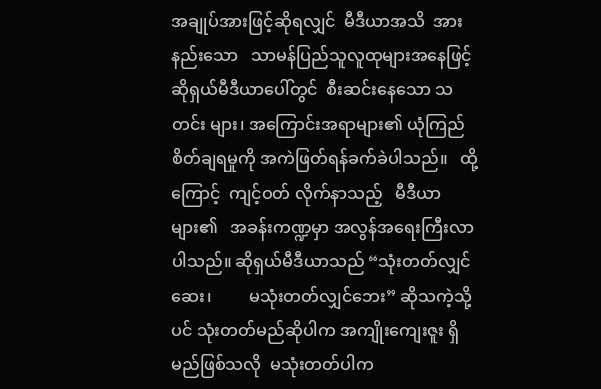အချုပ်အားဖြင့်ဆိုရလျှင်  မီဒီယာအသိ  အား နည်းသော   သာမန်ပြည်သူလူထုများအနေဖြင့် ဆိုရှယ်မီဒီယာပေါ်တွင်  စီးဆင်းနေသော သတင်း များ၊ အကြောင်းအရာများ၏ ယုံကြည်စိတ်ချရမှုကို အကဲဖြတ်ရန်ခက်ခဲပါသည်။   ထို့ကြောင့်  ကျင့်ဝတ် လိုက်နာသည့်   မီဒီယာများ၏   အခန်းကဏ္ဍမှာ အလွန်အရေးကြီးလာပါသည်။ ဆိုရှယ်မီဒီယာသည် “သုံးတတ်လျှင်ဆေး၊         မသုံးတတ်လျှင်ဘေး” ဆိုသကဲ့သို့ပင် သုံးတတ်မည်ဆိုပါက အကျိုးကျေးဇူး ရှိမည်ဖြစ်သလို  မသုံးတတ်ပါက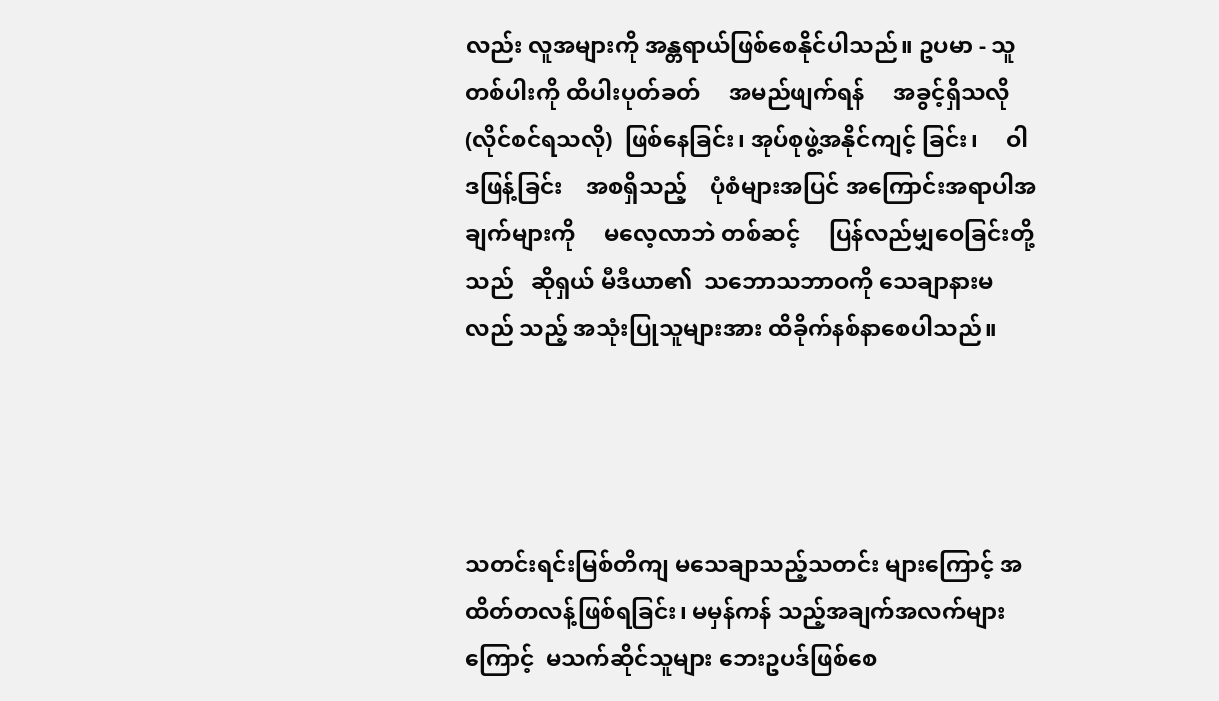လည်း လူအများကို အန္တရာယ်ဖြစ်စေနိုင်ပါသည်။ ဥပမာ - သူတစ်ပါးကို ထိပါးပုတ်ခတ်     အမည်ဖျက်ရန်     အခွင့်ရှိသလို (လိုင်စင်ရသလို)  ဖြစ်နေခြင်း၊ အုပ်စုဖွဲ့အနိုင်ကျင့် ခြင်း၊     ဝါဒဖြန့်ခြင်း    အစရှိသည့်    ပုံစံများအပြင် အကြောင်းအရာပါအချက်များကို     မလေ့လာဘဲ တစ်ဆင့်     ပြန်လည်မျှဝေခြင်းတို့သည်   ဆိုရှယ် မီဒီယာ၏  သဘောသဘာဝကို သေချာနားမလည် သည့် အသုံးပြုသူများအား ထိခိုက်နစ်နာစေပါသည်။




သတင်းရင်းမြစ်တိကျ မသေချာသည့်သတင်း များကြောင့် အထိတ်တလန့်ဖြစ်ရခြင်း၊ မမှန်ကန် သည့်အချက်အလက်များကြောင့်  မသက်ဆိုင်သူများ ဘေးဥပဒ်ဖြစ်စေ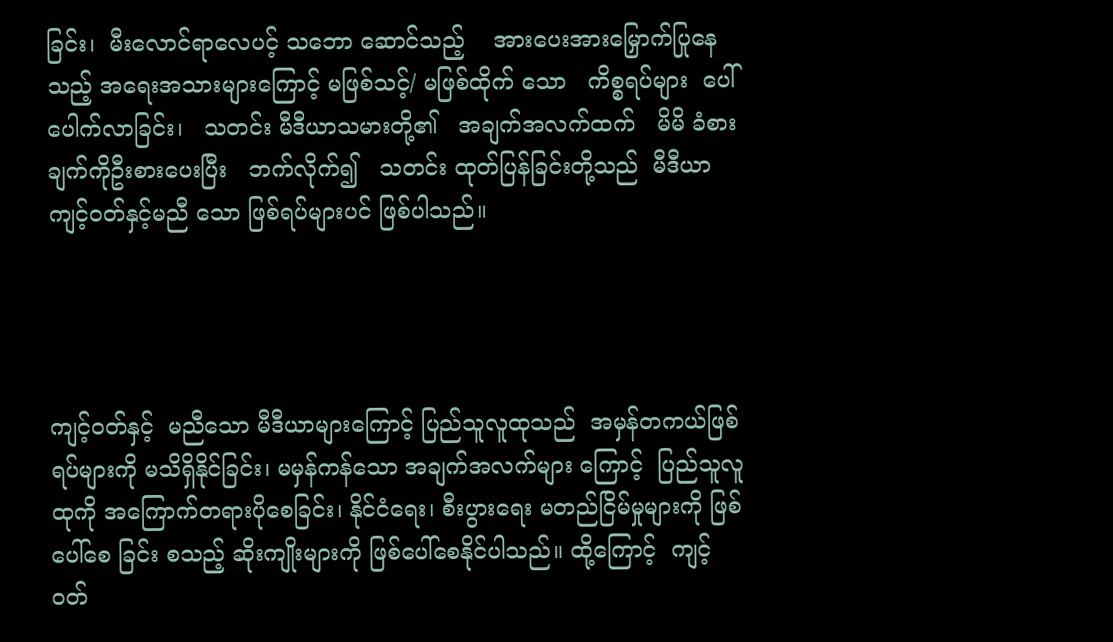ခြင်း၊  မီးလောင်ရာလေပင့် သဘော ဆောင်သည့်    အားပေးအားမြှောက်ပြုနေသည့် အရေးအသားများကြောင့် မဖြစ်သင့်/ မဖြစ်ထိုက် သော   ကိစ္စရပ်များ  ပေါ်ပေါက်လာခြင်း၊   သတင်း မီဒီယာသမားတို့၏   အချက်အလက်ထက်   မိမိ ခံစားချက်ကိုဦးစားပေးပြီး   ဘက်လိုက်၍   သတင်း ထုတ်ပြန်ခြင်းတို့သည်  မီဒီယာကျင့်ဝတ်နှင့်မညီ သော ဖြစ်ရပ်များပင် ဖြစ်ပါသည်။




ကျင့်ဝတ်နှင့်  မညီသော မီဒီယာများကြောင့် ပြည်သူလူထုသည်  အမှန်တကယ်ဖြစ်ရပ်များကို မသိရှိနိုင်ခြင်း၊ မမှန်ကန်သော အချက်အလက်များ ကြောင့်  ပြည်သူလူထုကို အကြောက်တရားပိုစေခြင်း၊ နိုင်ငံရေး၊ စီးပွားရေး မတည်ငြိမ်မှုများကို ဖြစ်ပေါ်စေ ခြင်း စသည့် ဆိုးကျိုးများကို ဖြစ်ပေါ်စေနိုင်ပါသည်။ ထို့ကြောင့်  ကျင့်ဝတ်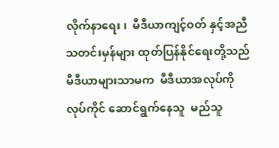လိုက်နာရေး၊  မီဒီယာကျင့်ဝတ် နှင့်အညီ  သတင်းမှန်များ ထုတ်ပြန်နိုင်ရေးတို့သည် မီဒီယာများသာမက  မီဒီယာအလုပ်ကို  လုပ်ကိုင် ဆောင်ရွက်နေသူ  မည်သူ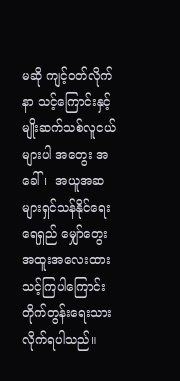မဆို ကျင့်ဝတ်လိုက်နာ သင့်ကြောင်းနှင့် မျိုးဆက်သစ်လူငယ်များပါ အတွေး အခေါ်၊  အယူအဆများရှင်သန်နိုင်ရေး   ရေရှည် မျှော်တွေး  အထူးအလေးထားသင့်ကြပါကြောင်း တိုက်တွန်းရေးသား လိုက်ရပါသည်။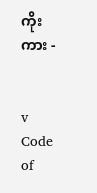ကိုးကား -


v   Code of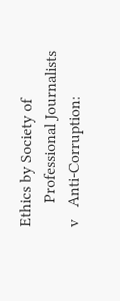Ethics by Society of
      Professional Journalists
v   Anti-Corruption: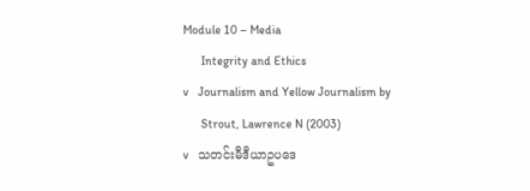Module 10 – Media
      Integrity and Ethics
v   Journalism and Yellow Journalism by
      Strout, Lawrence N (2003)
v   သတင်းမီဒီယာဥပဒေ